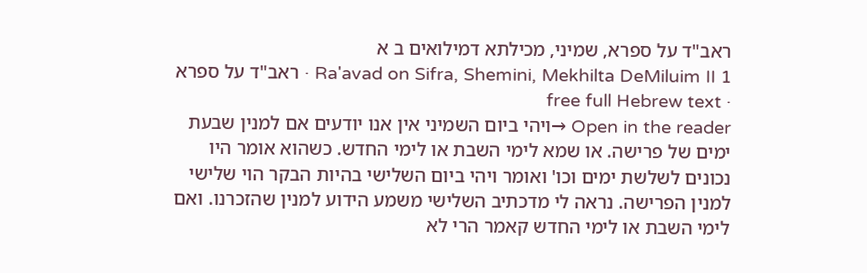ראב"ד על ספרא, שמיני, מכילתא דמילואים ב א
Ra'avad on Sifra, Shemini, Mekhilta DeMiluim II 1 · ראב"ד על ספרא · free full Hebrew text
Open in the reader →ויהי ביום השמיני אין אנו יודעים אם למנין שבעת ימים של פרישה. או שמא לימי השבת או לימי החדש. כשהוא אומר היו נכונים לשלשת ימים וכו' ואומר ויהי ביום השלישי בהיות הבקר הוי שלישי למנין הפרישה. נראה לי מדכתיב השלישי משמע הידוע למנין שהזכרנו. ואם לימי השבת או לימי החדש קאמר הרי לא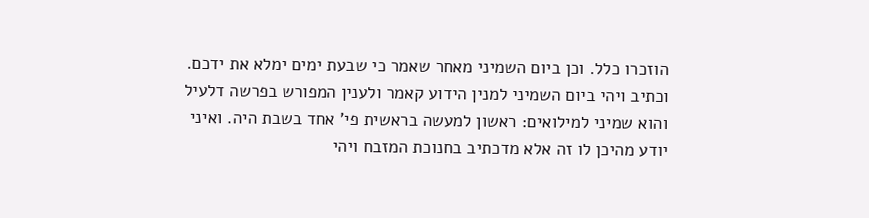הוזכרו כלל. וכן ביום השמיני מאחר שאמר כי שבעת ימים ימלא את ידכם. וכתיב ויהי ביום השמיני למנין הידוע קאמר ולענין המפורש בפרשה דלעיל והוא שמיני למילואים: ראשון למעשה בראשית פי' אחד בשבת היה. ואיני יודע מהיכן לו זה אלא מדכתיב בחנוכת המזבח ויהי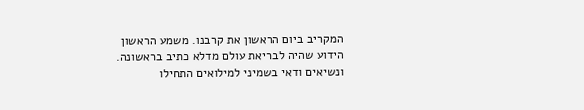המקריב ביום הראשון את קרבנו. משמע הראשון הידוע שהיה לבריאת עולם מדלא כתיב בראשונה. ונשיאים ודאי בשמיני למילואים התחילו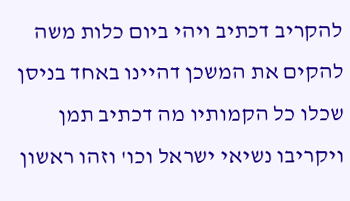להקריב דכתיב ויהי ביום כלות משה להקים את המשכן דהיינו באחד בניסן שכלו כל הקמותיו מה דכתיב תמן ויקריבו נשיאי ישראל וכו' וזהו ראשון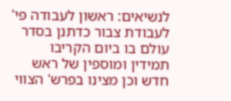לנשיאים: ראשון לעבודה פי' לעבודת צבור כדתנן בסדר עולם בו ביום הקריבו תמידין ומוספין של ראש חדש וכן מצינו בפרש' הצווי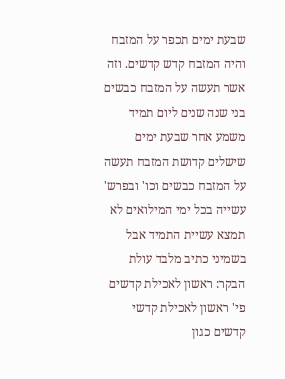שבעת ימים תכפר על המזבח והיה המזבח קדש קדשים. וזה אשר תעשה על המזבח כבשים בני שנה שנים ליום תמיד משמע אחר שבעת ימים שישלים קדושת המזבח תעשה על המזבח כבשים וכו' ובפרש' עשייה בכל ימי המילואים לא תמצא עשיית התמיד אבל בשמיני כתיב מלבד עולת הבקר: ראשון לאכילת קדשים פי' ראשון לאכילת קדשי קדשים כגון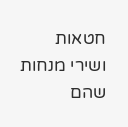חטאות ושירי מנחות שהם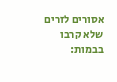אסורים לזרים שלא קרבו בבמות: